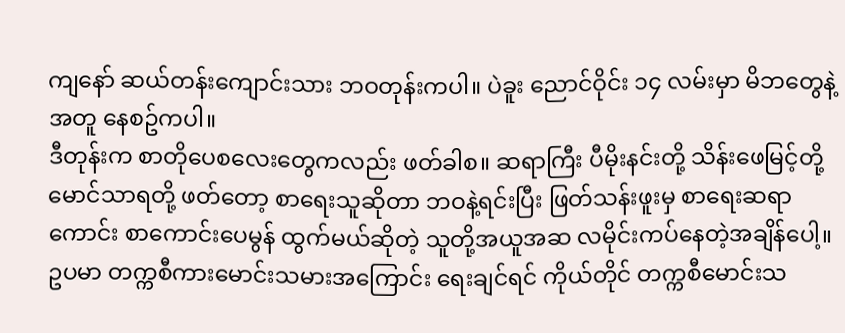ကျနော် ဆယ်တန်းကျောင်းသား ဘဝတုန်းကပါ။ ပဲခူး ညောင်ဝိုင်း ၁၄ လမ်းမှာ မိဘတွေနဲ့အတူ နေစဥ်ကပါ။
ဒီတုန်းက စာတိုပေစလေးတွေကလည်း ဖတ်ခါစ။ ဆရာကြီး ပီမိုးနင်းတို့ သိန်းဖေမြင့်တို့ မောင်သာရတို့ ဖတ်တော့ စာရေးသူဆိုတာ ဘဝနဲ့ရင်းပြီး ဖြတ်သန်းဖူးမှ စာရေးဆရာကောင်း စာကောင်းပေမွန် ထွက်မယ်ဆိုတဲ့ သူတို့အယူအဆ လမိုင်းကပ်နေတဲ့အချိန်ပေါ့။ ဥပမာ တက္ကစီကားမောင်းသမားအကြောင်း ရေးချင်ရင် ကိုယ်တိုင် တက္ကစီမောင်းသ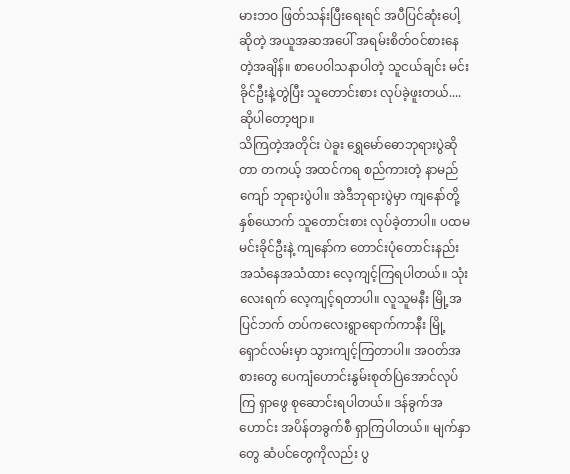မားဘဝ ဖြတ်သန်းပြီးရေးရင် အပီပြင်ဆုံးပေါ့ဆိုတဲ့ အယူအဆအပေါ် အရမ်းစိတ်ဝင်စားနေတဲ့အချိန်။ စာပေဝါသနာပါတဲ့ သူငယ်ချင်း မင်းခိုင်ဦးနဲ့တွဲပြီး သူတောင်းစား လုပ်ခဲ့ဖူးတယ်....ဆိုပါတော့ဗျာ။
သိကြတဲ့အတိုင်း ပဲခူး ရွှေမော်ဓောဘုရားပွဲဆိုတာ တကယ့် အထင်ကရ စည်ကားတဲ့ နာမည်ကျော် ဘုရားပွဲပါ။ အဲဒီဘုရားပွဲမှာ ကျနော်တို့နှစ်ယောက် သူတောင်းစား လုပ်ခဲ့တာပါ။ ပထမ မင်းခိုင်ဦးနဲ့ ကျနော်က တောင်းပုံတောင်းနည်း အသံနေအသံထား လေ့ကျင့်ကြရပါတယ်။ သုံးလေးရက် လေ့ကျင့်ရတာပါ။ လူသူမနီး မြို့အပြင်ဘက် တပ်ကလေးရွာရောက်ကာနီး မြို့ရှောင်လမ်းမှာ သွားကျင့်ကြတာပါ။ အဝတ်အစားတွေ ပေကျံဟောင်းနွမ်းစုတ်ပြဲအောင်လုပ်ကြ ရှာဖွေ စုဆောင်းရပါတယ်။ ဒန်ခွက်အဟောင်း အပိန်တခွက်စီ ရှာကြပါတယ်။ မျက်နှာတွေ ဆံပင်တွေကိုလည်း ပွ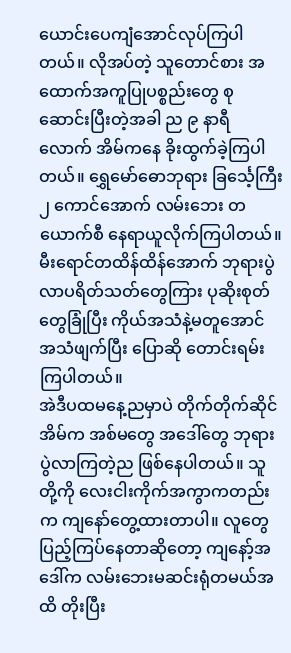ယောင်းပေကျံအောင်လုပ်ကြပါတယ်။ လိုအပ်တဲ့ သူတောင်စား အထောက်အကူပြုပစ္စည်းတွေ စုဆောင်းပြီးတဲ့အခါ ည ၉ နာရီလောက် အိမ်ကနေ ခိုးထွက်ခဲ့ကြပါတယ်။ ရွှေမော်ဓောဘုရား ခြင်္သေ့ကြီး ၂ ကောင်အောက် လမ်းဘေး တယောက်စီ နေရာယူလိုက်ကြပါတယ်။ မီးရောင်တထိန်ထိန်အောက် ဘုရားပွဲလာပရိတ်သတ်တွေကြား ပုဆိုးစုတ်တွေခြုံပြီး ကိုယ်အသံနဲ့မတူအောင် အသံဖျက်ပြီး ပြောဆို တောင်းရမ်းကြပါတယ်။
အဲဒီပထမနေ့ညမှာပဲ တိုက်တိုက်ဆိုင် အိမ်က အစ်မတွေ အဒေါ်တွေ ဘုရားပွဲလာကြတဲ့ည ဖြစ်နေပါတယ်။ သူတို့ကို လေးငါးကိုက်အကွာကတည်းက ကျနော်တွေ့ထားတာပါ။ လူတွေ ပြည့်ကြပ်နေတာဆိုတော့ ကျနော့်အဒေါ်က လမ်းဘေးမဆင်းရုံတမယ်အထိ တိုးပြီး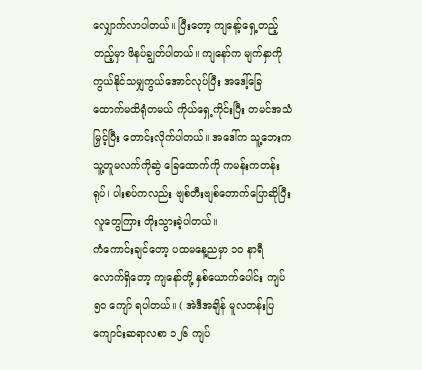လျှောက်လာပါတယ်။ ပြီးတော့ ကျနော့်ရှေ့တည့်တည့်မှာ ဖိနပ်ချွတ်ပါတယ်။ ကျနော်က မျက်နှာကို ကွယ်နိုင်သမျှကွယ်အောင်လုပ်ပြီး အဒေါ့်ခြေထောက်မထိရုံတမယ် ကိုယ်ရှေ့ကိုင်းပြီး တမင်အသံမြှင့်ပြီး တောင်းလိုက်ပါတယ်။ အဒေါ်က သူ့ဘေးက သူ့တူမလက်ကိုဆွဲ ခြေထောက်ကို ကမန်းကတန်းရုပ်၊ ပါးစပ်ကလည်း ဗျစ်တီးဗျစ်တောက်ပြောဆိုပြီး လူတွေကြား တိုးသွားခဲ့ပါတယ်။
ကံကောင်းချင်တော့ ပထမနေ့ညမှာ ၁၀ နာရီလောက်ရှိတော့ ကျနော်တို့ နှစ်ယောက်ပေါင်း ကျပ် ၅၀ ကျော် ရပါတယ်။ ( အဲဒီအချိန် မူလတန်းပြကျောင်းဆရာလစာ ၁၂၆ ကျပ်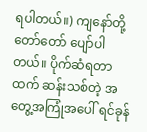ရပါတယ်။) ကျနော်တို့ တော်တော် ပျော်ပါတယ်။ ပိုက်ဆံရတာထက် ဆန်းသစ်တဲ့ အတွေ့အကြုံအပေါ် ရင်ခုန်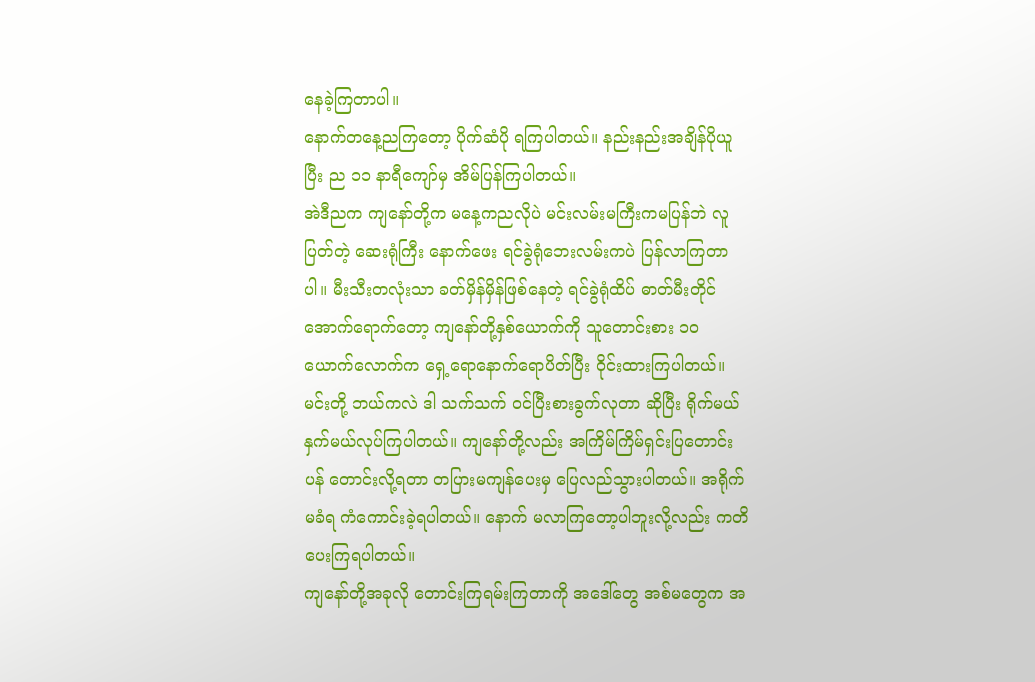နေခဲ့ကြတာပါ။
နောက်တနေ့ညကြတော့ ပိုက်ဆံပို ရကြပါတယ်။ နည်းနည်းအချိန်ပိုယူပြီး ည ၁၁ နာရီကျော်မှ အိမ်ပြန်ကြပါတယ်။
အဲဒီညက ကျနော်တို့က မနေ့ကညလိုပဲ မင်းလမ်းမကြီးကမပြန်ဘဲ လူပြတ်တဲ့ ဆေးရုံကြီး နောက်ဖေး ရင်ခွဲရုံဘေးလမ်းကပဲ ပြန်လာကြတာပါ။ မီးသီးတလုံးသာ ခတ်မှိန်မှိန်ဖြစ်နေတဲ့ ရင်ခွဲရုံထိပ် ဓာတ်မီးတိုင်အောက်ရောက်တော့ ကျနော်တို့နှစ်ယောက်ကို သူတောင်းစား ၁၀ ယောက်လောက်က ရှေ့ရောနောက်ရောပိတ်ပြီး ဝိုင်းထားကြပါတယ်။ မင်းတို့ ဘယ်ကလဲ ဒါ သက်သက် ဝင်ပြီးစားခွက်လုတာ ဆိုပြီး ရိုက်မယ်နှက်မယ်လုပ်ကြပါတယ်။ ကျနော်တို့လည်း အကြိမ်ကြိမ်ရှင်းပြတောင်းပန် တောင်းလို့ရတာ တပြားမကျန်ပေးမှ ပြေလည်သွားပါတယ်။ အရိုက်မခံရ ကံကောင်းခဲ့ရပါတယ်။ နောက် မလာကြတော့ပါဘူးလို့လည်း ကတိပေးကြရပါတယ်။
ကျနော်တို့အခုလို တောင်းကြရမ်းကြတာကို အဒေါ်တွေ အစ်မတွေက အ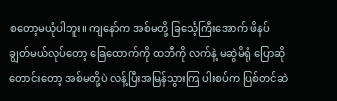စတော့မယုံပါဘူး။ ကျနော်က အစ်မတို့ ခြင်္သေ့ကြီးအောက် ဖိနပ်ချွတ်မယ်လုပ်တော့ ခြေထောက်ကို ထဘီကို လက်နဲ့ မဆွဲမိရုံ ပြောဆိုတောင်းတော့ အစ်မတို့ပဲ လန့်ပြီးအမြန်သွားကြ ပါးစပ်က ပြစ်တင်ဆဲ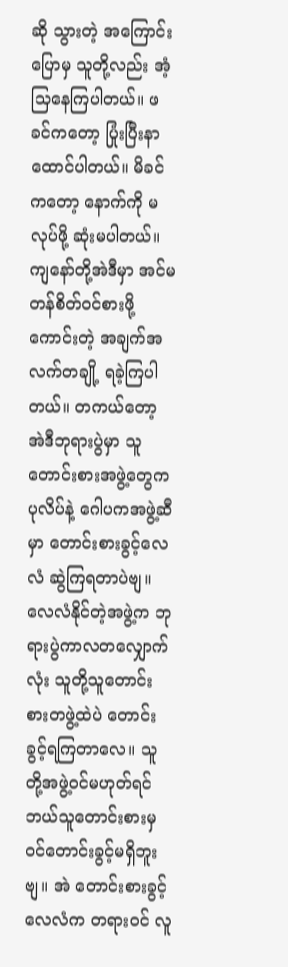ဆို သွားတဲ့ အကြောင်းပြောမှ သူတို့လည်း အံ့သြနေကြပါတယ်။ ဖခင်ကတော့ ပြုံးပြီးနာထောင်ပါတယ်။ မိခင်ကတော့ နောက်ကို မလုပ်ဖို့ ဆုံးမပါတယ်။
ကျနော်တို့အဲဒီမှာ အင်မတန်စိတ်ဝင်စားဖို့ကောင်းတဲ့ အချက်အလက်တချို့ ရခဲ့ကြပါတယ်။ တကယ်တော့ အဲဒီဘုရားပွဲမှာ သူတောင်းစားအဖွဲ့တွေက ပုလိပ်နဲ့ ဂေါပကအဖွဲ့ဆီမှာ တောင်းစားခွင့်လေလံ ဆွဲကြရတာပဲဗျ။ လေလံနိုင်တဲ့အဖွဲ့က ဘုရားပွဲကာလတလျှောက်လုံး သူတို့သူတောင်းစားတဖွဲ့ထဲပဲ တောင်းခွင့်ရကြတာလေ။ သူတို့အဖွဲ့ဝင်မဟုတ်ရင် ဘယ်သူတောင်းစားမှ ဝင်တောင်းခွင့်မရှိဘူးဗျ။ အဲ တောင်းစားခွင့်လေလံက တရားဝင် လူ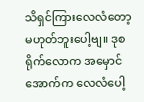သိရှင်ကြားလေလံတော့ မဟုတ်ဘူးပေါ့ဗျ။ ဒုစရိုက်လောက အမှောင်အောက်က လေလံပေါ့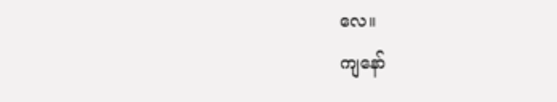လေ။
ကျနော်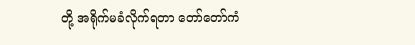တို့ အရိုက်မခံလိုက်ရတာ တော်တော်ကံ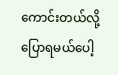ကောင်းတယ်လို့ပြောရမယ်ပေါ့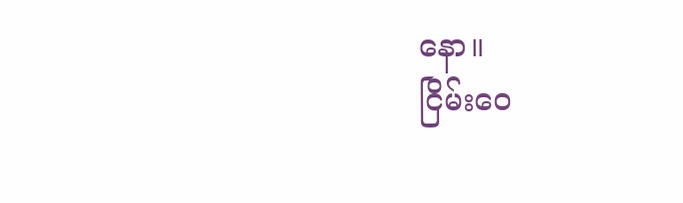နော။
ငြိမ်းဝေ